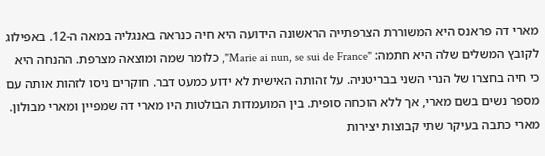מארי דה פראנס היא המשוררת הצרפתייה הראשונה הידועה היא חיה כנראה באנגליה במאה ה-12. באפילוג לקובץ המשלים שלה היא חתמה: "Marie ai nun, se sui de France", כלומר שמה ומוצאה מצרפת. ההנחה היא כי חיה בחצרו של הנרי השני בבריטניה. על זהותה האישית לא ידוע כמעט דבר. חוקרים ניסו לזהות אותה עם מספר נשים בשם מארי, אך ללא הוכחה סופית. בין המועמדות הבולטות היו מארי דה שמפיין ומארי מבולון.
מארי כתבה בעיקר שתי קבוצות יצירות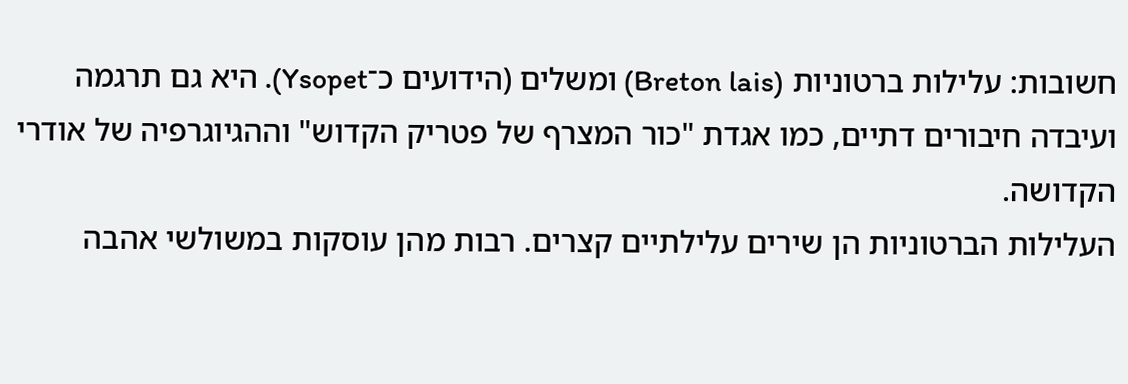חשובות: עלילות ברטוניות (Breton lais) ומשלים (הידועים כ־Ysopet). היא גם תרגמה ועיבדה חיבורים דתיים, כמו אגדת "כור המצרף של פטריק הקדוש" וההגיוגרפיה של אודרי הקדושה.
העלילות הברטוניות הן שירים עלילתיים קצרים. רבות מהן עוסקות במשולשי אהבה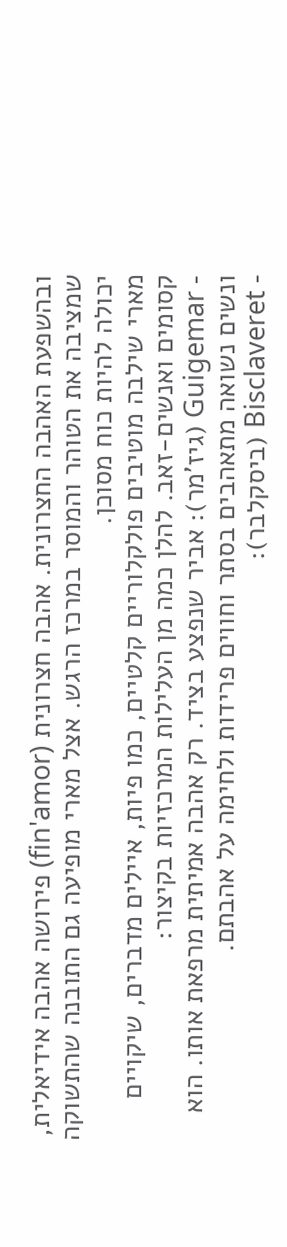ובהשפעת האהבה החצרונית. אהבה חצרונית (fin'amor) פירושה אהבה אידיאלית, שמציבה את הטוהר והמוסר במרכז הרגש. אצל מארי מופיעה גם התובנה שהתשוקה יכולה להיות כוח מסוכן.
מארי שילבה מוטיבים פולקלוריים קלטיים, כמו פיות, איילים מדברים, שיקויים קסומים ואנשים-זאב. להלן כמה מן העלילות המרכזיות בקיצור:
- Guigemar (גיז'מר): אביר שנפצע בציד. רק אהבה אמיתית מרפאת אותו. הוא ונשים נשואה מתאהבים בסתר וחווים פרידות ולחימה על אהבתם.
- Bisclaveret (ביסקלבר):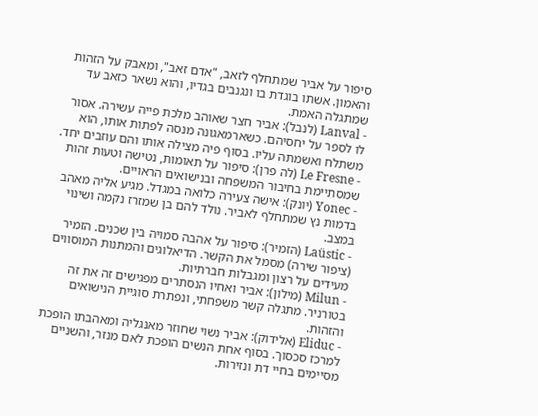סיפור על אביר שמתחלף לזאב, "אדם זאב", ומאבק על הזהות והאמון. אשתו בוגדת בו ונגנבים בגדיו, והוא נשאר כזאב עד שמתגלה האמת.
- Lanval (לנבל): אביר חצר שאוהב מלכת פייה עשירה. אסור לו לספר על יחסיהם. כשארמאגונה מנסה לפתות אותו, הוא משתלח ואשמתה עליו. בסוף פיה מצילה אותו והם עוזבים יחד.
- Le Fresne (לה פרן): סיפור על תאומות, נטישה וטעות זהות שמסתיימת בחיבור המשפחה ובנישואים הראויים.
- Yonec (יונק): אישה צעירה כלואה במגדל. מגיע אליה מאהב בדמות נץ שמתחלף לאביר. נולד להם בן שמזרז נקמה ושינוי במצב.
- Laüstic (הזמיר): סיפור על אהבה סמויה בין שכנים. הזמיר (ציפור שירה) מסמל את הקשר. הדיאלוגים והמתנות המוסווים מעידים על רצון ומגבלות חברתיות.
- Milun (מילון): אביר ואחיו הנסתרים מפגישים זה את זה בטורניר. מתגלה קשר משפחתי, ונפתרת סוגיית הנישואים והזהות.
- Eliduc (אלידוק): אביר נשוי שחוזר מאנגליה ומאהבתו הופכת למרכז סכסוך. בסוף אחת הנשים הופכת לאם מנזר, והשניים מסיימים בחיי דת ונזירות.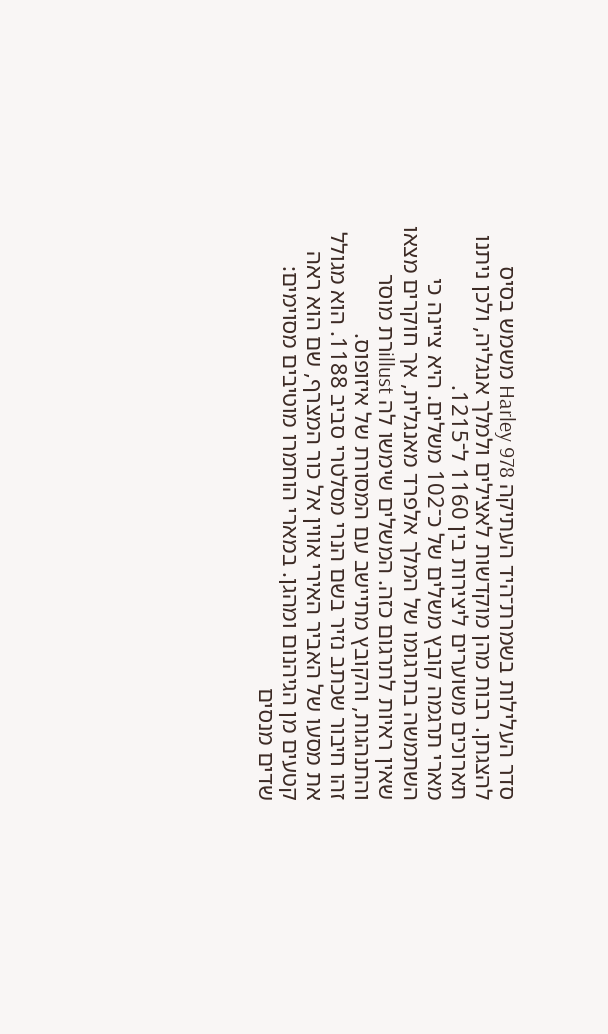סדר העלילות בשמרת־היד העתיקה Harley 978 משמש בסיס להצגתן. רבות מהן מוקדשות לאצילים ולמלך אנגליה, ולכן ניתנו תארוכים משוערים ליצירות בין 1160 ל־1215.
מארי תרגמה קובץ משלים של כ־102 משלים. היא ציינה כי השתמשה בתרגומו של המלך אלפרד מאנגלית, אך חוקרים מצאו שאין ראיות לתרגום כזה. המשלים שימשו לה illustרת מוסר והתנהגות, והקובץ מתיישב עם המסורת של איזופוס.
זהו חיבור שכתב נזיר בשם הנרי מסלטרי סביב 1188. הוא מגולל את מסעו של האביר האירי אווין אל כור המצרף, שם הוא ראה קטעים מן הגיהנום ומהגן. במארי הוחמרו מוטיבים מסוימים: שדים מנסים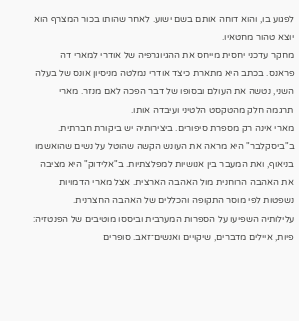לפגוע בו, והוא דוחה אותם בשם ישוע. לאחר שהותו בכור המצרף הוא יוצא טהור מחטאיו.
מחקר עדכני יחסית מייחס את ההגיוגרפיה של אודרי למארי דה פראנס. בכתב היא מתארת כיצד אודרי נמלטה מניסיון אונס של בעלה השני, נטשה את העולם ובסופו של דבר הפכה לאם מנזר. מארי תרגמה חלק מהטקסט הלטיני ועיבדה אותו.
מארי אינה רק מספרת סיפורים. ביצירותיה יש ביקורת חברתית. ב"ביסקלבר" היא מראה את העונש הקשה שהוטל על נשים שהואשמו בניאוף, ואת המעבר בין אנושיות למפלצתיות. ב"אלידוק" היא מציבה את האהבה הרוחנית מול האהבה הארצית. אצל מארי הדמויות נשפטות לפי מוסר התקופה והכללים של האהבה החצרנית.
עלילותיה השפיעו על הספרות המערבית וביססו מוטיבים של הפנטזיה: פיות, איילים מדברים, שיקויים ואנשים־זאב. סופרים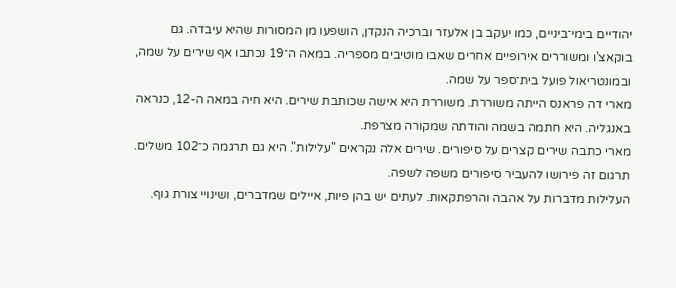יהודיים בימי־ביניים, כמו יעקב בן אלעזר וברכיה הנקדן, הושפעו מן המסורות שהיא עיבדה. גם בוקאצ'ו ומשוררים אירופיים אחרים שאבו מוטיבים מספריה. במאה ה־19 נכתבו אף שירים על שמה, ובמונטריאול פועל בית־ספר על שמה.
מארי דה פראנס הייתה משוררת. משוררת היא אישה שכותבת שירים. היא חיה במאה ה-12, כנראה באנגליה. היא חתמה בשמה והודתה שמקורה מצרפת.
מארי כתבה שירים קצרים על סיפורים. שירים אלה נקראים "עלילות". היא גם תרגמה כ־102 משלים. תרגום זה פירושו להעביר סיפורים משפה לשפה.
העלילות מדברות על אהבה והרפתקאות. לעתים יש בהן פיות, איילים שמדברים, ושינויי צורת גוף.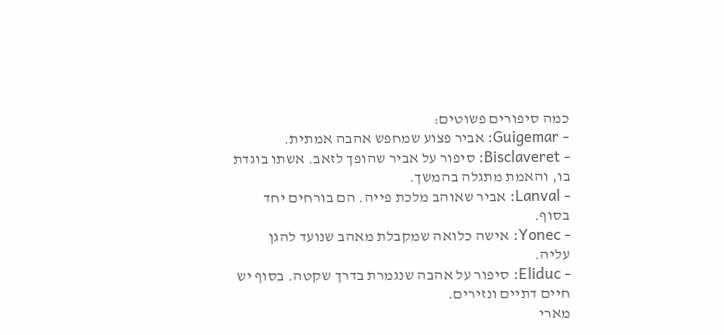כמה סיפורים פשוטים:
- Guigemar: אביר פצוע שמחפש אהבה אמתית.
- Bisclaveret: סיפור על אביר שהופך לזאב. אשתו בוגדת בו, והאמת מתגלה בהמשך.
- Lanval: אביר שאוהב מלכת פייה. הם בורחים יחד בסוף.
- Yonec: אישה כלואה שמקבלת מאהב שנועד להגן עליה.
- Eliduc: סיפור על אהבה שנגמרת בדרך שקטה. בסוף יש חיים דתיים ונזירים.
מארי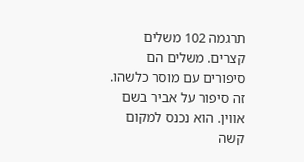תרגמה 102 משלים קצרים. משלים הם סיפורים עם מוסר כלשהו.
זה סיפור על אביר בשם אווין. הוא נכנס למקום קשה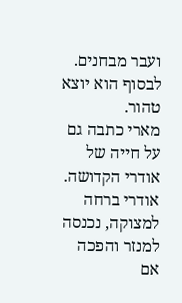ועבר מבחנים. לבסוף הוא יוצא טהור.
מארי כתבה גם על חייה של אודרי הקדושה. אודרי ברחה למצוקה, נכנסה למנזר והפכה אם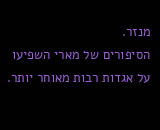מנזר.
הסיפורים של מארי השפיעו על אגדות רבות מאוחר יותר.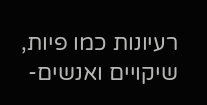רעיונות כמו פיות, שיקויים ואנשים-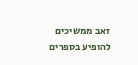זאב ממשיכים להופיע בספרים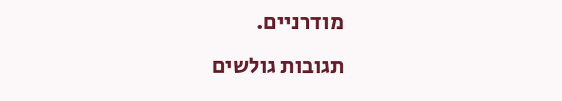מודרניים.
תגובות גולשים